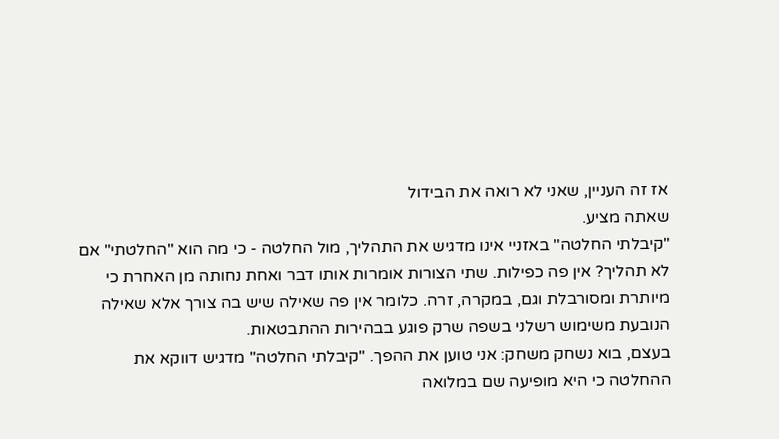אז זה העניין, שאני לא רואה את הבידול
שאתה מציע.
"קיבלתי החלטה" באזניי אינו מדגיש את התהליך, מול החלטה - כי מה הוא "החלטתי" אם לא תהליך? אין פה כפילות. שתי הצורות אומרות אותו דבר ואחת נחותה מן האחרת כי מיותרת ומסורבלת וגם, במקרה, זרה. כלומר אין פה שאילה שיש בה צורך אלא שאילה הנובעת משימוש רשלני בשפה שרק פוגע בבהירות ההתבטאות.
בעצם, בוא נשחק משחק: אני טוען את ההפך. "קיבלתי החלטה" מדגיש דווקא את ההחלטה כי היא מופיעה שם במלואה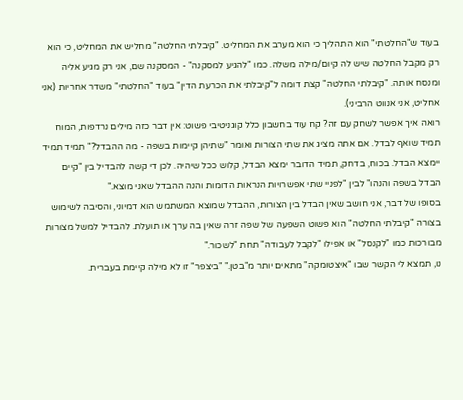בעוד ש"החלטתי" הוא התהליך כי הוא מערב את המחליט. "קיבלתי החלטה" מחליש את המחליט, כי הוא רק מקבל החלטה שיש לה קיום/מילה משלה. כמו "להגיע למסקנה" - המסקנה שם, אני רק מגיע אליה ומנסח אותה. "קיבלתי החלטה" קצת דומה ל"קיבלתי את הכרעת הדין" בעוד "החלטתי" משדר אחריות (אני אחליט, אני אנווט הרביני).
רואה איך אפשר לשחק עם זה? קח עוד בחשבון כלל קוגניטיבי פשוט: אין דבר כזה מילים נרדפות, המוח תמיד שואף לבדל. אם אתה מציג את שתי הצורות ואומר "שתיהן קיימות בשפה - מה ההבדל?" תמיד תמיד יימצא הבדל. בכוח, בדחק, תמיד הדובר ימצא הבדל, קלוש ככל שיהיה. לכן די קשה להבדיל בין "קיים הבדל בשפה והנהו" לבין "לפניי שתי אפשרויות הנראות הדומות והנה ההבדל שאני מוצא."
בסופו של דבר, אני חושב שאין הבדל בין הצורות, ההבדל שמוצא המשתמש הוא דמיוני, והסיבה לשימוש בצורה "קיבלתי החלטה" הוא פשוט השפעה של שפה זרה שאין בה ערך או תועלת. להבדיל למשל מצורות מבורכות כמו "לקנסל" או אפילו "לקבל לעבודה" תחת "לשכור."
נו, תמצא לי הקשר שבו "איצטומקה" מתאים יותר מ"בטן." "ביצפר" זו לא מילה קיימת בעברית.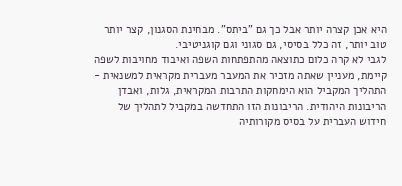היא אכן קצרה יותר אבל כך גם "ביתס". מבחינת הסגנון, קצר יותר טוב יותר, זה כלל בסיסי, גם סגוני וגם קוגניטיבי.
לגבי לא קרה כלום כתוצאה מהתפתחות השפה ואיבוד מחויבות לשפה קיימת, מעניין שאתה מזכיר את המעבר מעברית מקראית למשנאית - התהליך המקביל הוא הימחקות התרבות המקראית, גלות, ואבדן הריבונות היהודית. הריבונות הזו התחדשה במקביל לתהליך של חידוש העברית על בסיס מקורותיה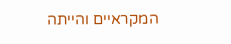המקראיים והייתה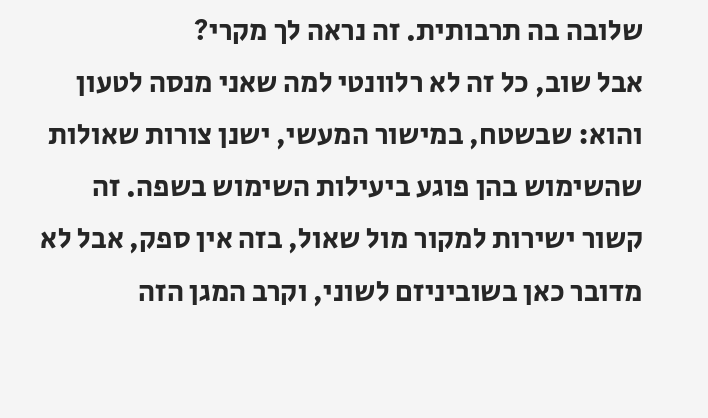שלובה בה תרבותית. זה נראה לך מקרי?
אבל שוב, כל זה לא רלוונטי למה שאני מנסה לטעון והוא: שבשטח, במישור המעשי, ישנן צורות שאולות שהשימוש בהן פוגע ביעילות השימוש בשפה. זה קשור ישירות למקור מול שאול, בזה אין ספק, אבל לא מדובר כאן בשוביניזם לשוני, וקרב המגן הזה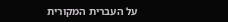על העברית המקורית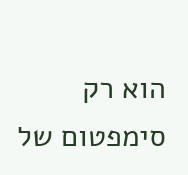הוא רק סימפטום של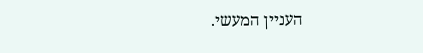העניין המעשי.